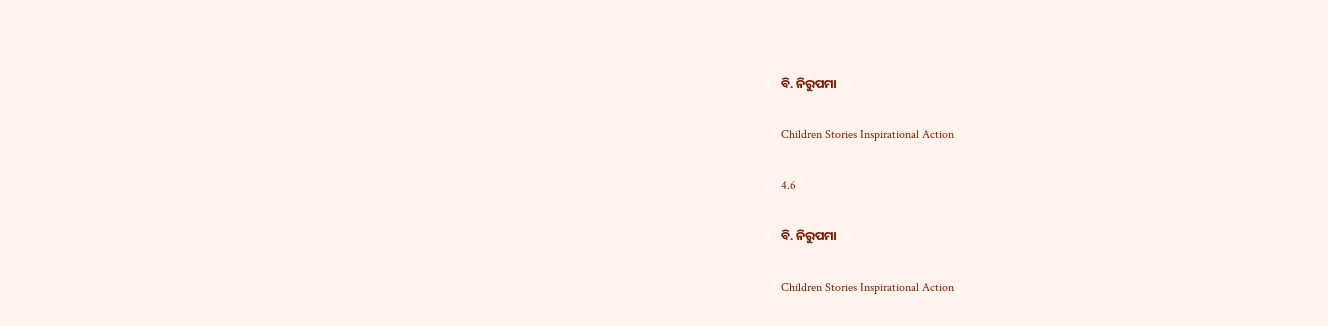ବି. ନିରୁପମା

Children Stories Inspirational Action

4.6

ବି. ନିରୁପମା

Children Stories Inspirational Action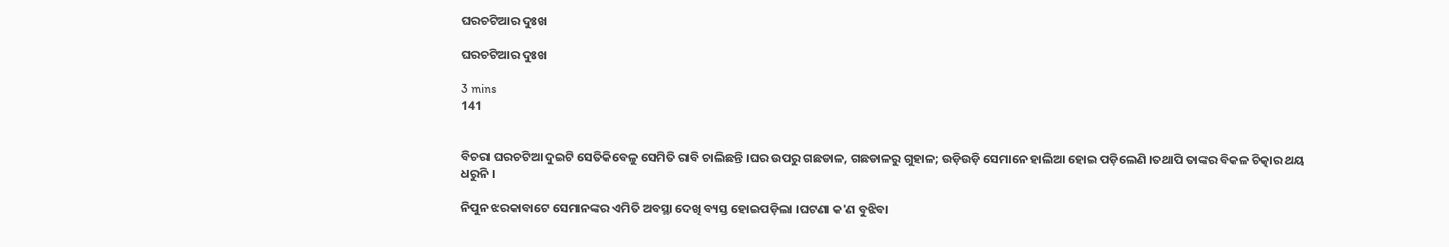ଘରଚଟିଆର ଦୁଃଖ

ଘରଚଟିଆର ଦୁଃଖ

3 mins
141


ବିଚରା ଘରଚଟିଆ ଦୁଇଟି ସେତିକିବେଳୁ ସେମିତି ରାବି ଚାଲିଛନ୍ତି ।ଘର ଉପରୁ ଗଛଡାଳ, ଗଛଡାଳରୁ ଗୁହାଳ; ଉଡ଼ିଉଡ଼ି ସେମାନେ ହାଲିଆ ହୋଇ ପଡ଼ିଲେଣି ।ତଥାପି ତାଙ୍କର ବିକଳ ଚିତ୍କାର ଥୟ ଧରୁନି ।

ନିପୁନ ଝରକାବାଟେ ସେମାନଙ୍କର ଏମିତି ଅବସ୍ଥା ଦେଖି ବ୍ୟସ୍ତ ହୋଇପଡ଼ିଲା ।ଘଟଣା କ'ଣ ବୁଝିବା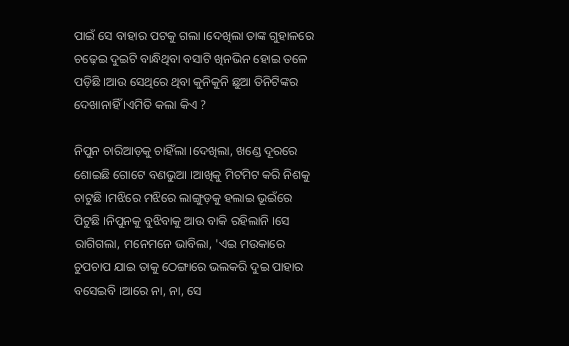ପାଇଁ ସେ ବାହାର ପଟକୁ ଗଲା ।ଦେଖିଲା ତାଙ୍କ ଗୁହାଳରେ ଚଢ଼େଇ ଦୁଇଟି ବାନ୍ଧିଥିବା ବସାଟି ଖିନଭିନ ହୋଇ ତଳେ ପଡ଼ିଛି ।ଆଉ ସେଥିରେ ଥିବା କୁନିକୁନି ଛୁଆ ତିନିଟିଙ୍କର ଦେଖାନାହିଁ ।ଏମିତି କଲା କିଏ ?

ନିପୁନ ଚାରିଆଡ଼କୁ ଚାହିଁଲା ।ଦେଖିଲା, ଖଣ୍ଡେ ଦୂରରେ ଶୋଇଛି ଗୋଟେ ବଣଭୁଆ ।ଆଖିକୁ ମିଟମିଟ କରି ନିଶକୁ ଚାଟୁଛି ।ମଝିରେ ମଝିରେ ଲାଙ୍ଗୁଡ଼କୁ ହଲାଇ ଭୂଇଁରେ ପିଟୁଛି ।ନିପୁନକୁ ବୁଝିବାକୁ ଆଉ ବାକି ରହିଲାନି ।ସେ ରାଗିଗଲା, ମନେମନେ ଭାବିଲା, 'ଏଇ ମଉକାରେ ଚୁପଚାପ ଯାଇ ତାକୁ ଠେଙ୍ଗାରେ ଭଲକରି ଦୁଇ ପାହାର ବସେଇବି ।ଆରେ ନା, ନା, ସେ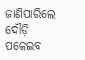ଜାଣିପାରିଲେ ଦୌଡ଼ି ପଳେଇବ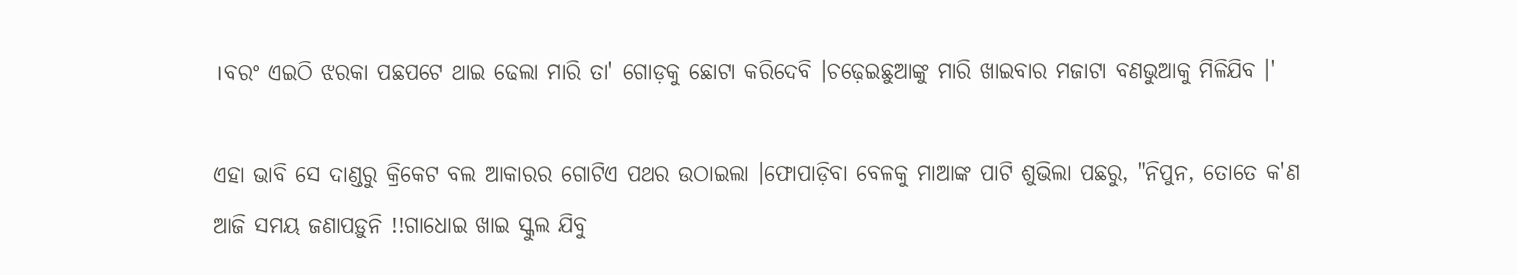।ବରଂ ଏଇଠି ଝରକା ପଛପଟେ ଥାଇ ଢେଲା ମାରି ତା' ଗୋଡ଼କୁ ଛୋଟା କରିଦେବି ।ଚଢ଼େଇଛୁଆଙ୍କୁ ମାରି ଖାଇବାର ମଜାଟା ବଣଭୁଆକୁ ମିଳିଯିବ ।'

ଏହା ଭାବି ସେ ଦାଣ୍ଡରୁ କ୍ରିକେଟ ବଲ ଆକାରର ଗୋଟିଏ ପଥର ଉଠାଇଲା ।ଫୋପାଡ଼ିବା ବେଳକୁ ମାଆଙ୍କ ପାଟି ଶୁଭିଲା ପଛରୁ, "ନିପୁନ, ତୋତେ କ'ଣ ଆଜି ସମୟ ଜଣାପଡ଼ୁନି !!ଗାଧୋଇ ଖାଇ ସ୍କୁଲ ଯିବୁ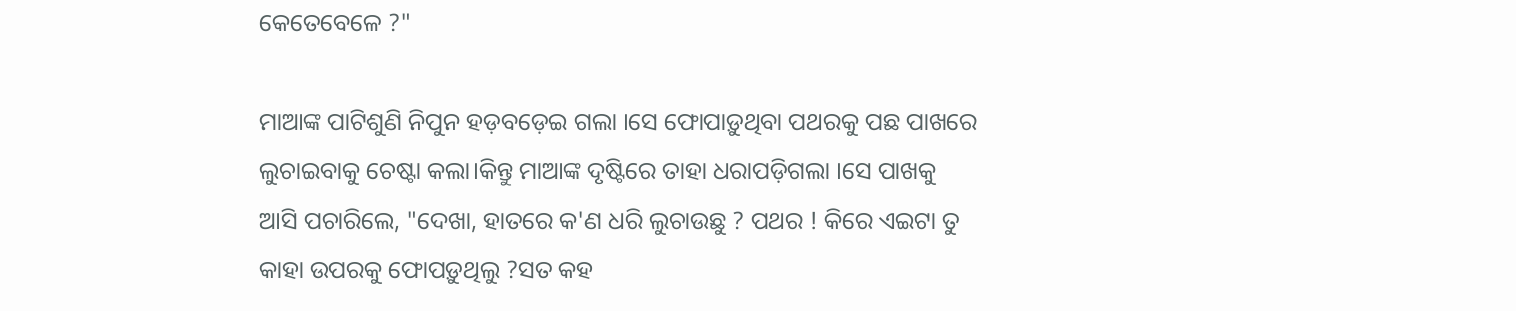କେତେବେଳେ ?"

ମାଆଙ୍କ ପାଟିଶୁଣି ନିପୁନ ହଡ଼ବଡ଼େଇ ଗଲା ।ସେ ଫୋପାଡ଼ୁଥିବା ପଥରକୁ ପଛ ପାଖରେ ଲୁଚାଇବାକୁ ଚେଷ୍ଟା କଲା।କିନ୍ତୁ ମାଆଙ୍କ ଦୃଷ୍ଟିରେ ତାହା ଧରାପଡ଼ିଗଲା ।ସେ ପାଖକୁ ଆସି ପଚାରିଲେ, "ଦେଖା, ହାତରେ କ'ଣ ଧରି ଲୁଚାଉଛୁ ? ପଥର ! କିରେ ଏଇଟା ତୁ କାହା ଉପରକୁ ଫୋପଡ଼ୁଥିଲୁ ?ସତ କହ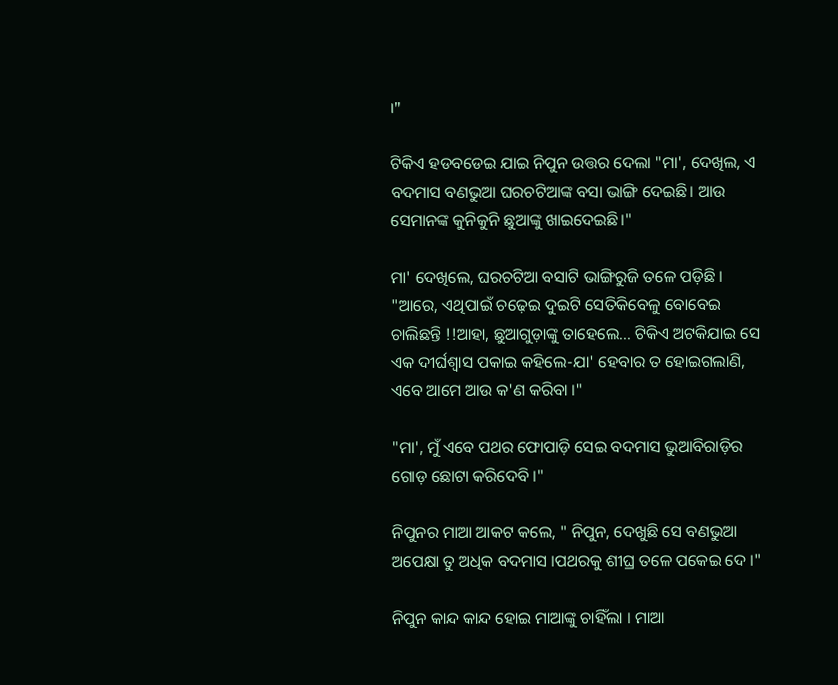।"

ଟିକିଏ ହଡବଡେଇ ଯାଇ ନିପୁନ ଉତ୍ତର ଦେଲା "ମା', ଦେଖିଲ, ଏ ବଦମାସ ବଣଭୁଆ ଘରଚଟିଆଙ୍କ ବସା ଭାଙ୍ଗି ଦେଇଛି। ଆଉ ସେମାନଙ୍କ କୁନିକୁନି ଛୁଆଙ୍କୁ ଖାଇଦେଇଛି।"

ମା' ଦେଖିଲେ, ଘରଚଟିଆ ବସାଟି ଭାଙ୍ଗିରୁଜି ତଳେ ପଡ଼ିଛି । "ଆରେ, ଏଥିପାଇଁ ଚଢ଼େଇ ଦୁଇଟି ସେତିକିବେଳୁ ବୋବେଇ ଚାଲିଛନ୍ତି !!ଆହା, ଛୁଆଗୁଡ଼ାଙ୍କୁ ତାହେଲେ... ଟିକିଏ ଅଟକିଯାଇ ସେ ଏକ ଦୀର୍ଘଶ୍ଵାସ ପକାଇ କହିଲେ-ଯା' ହେବାର ତ ହୋଇଗଲାଣି, ଏବେ ଆମେ ଆଉ କ'ଣ କରିବା ।"

"ମା', ମୁଁ ଏବେ ପଥର ଫୋପାଡ଼ି ସେଇ ବଦମାସ ଭୁଆବିରାଡ଼ିର ଗୋଡ଼ ଛୋଟା କରିଦେବି ।"

ନିପୁନର ମାଆ ଆକଟ କଲେ, " ନିପୁନ, ଦେଖୁଛି ସେ ବଣଭୁଆ ଅପେକ୍ଷା ତୁ ଅଧିକ ବଦମାସ ।ପଥରକୁ ଶୀଘ୍ର ତଳେ ପକେଇ ଦେ ।"

ନିପୁନ କାନ୍ଦ କାନ୍ଦ ହୋଇ ମାଆଙ୍କୁ ଚାହିଁଲା । ମାଆ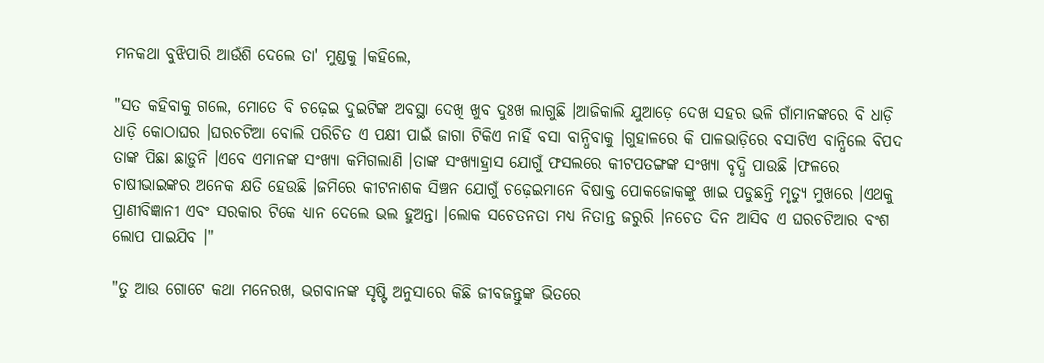ମନକଥା ବୁଝିପାରି ଆଉଁଶି ଦେଲେ ତା' ମୁଣ୍ଡକୁ ।କହିଲେ,

"ସତ କହିବାକୁ ଗଲେ, ମୋତେ ବି ଚଢ଼େଇ ଦୁଇଟିଙ୍କ ଅବସ୍ଥା ଦେଖି ଖୁବ ଦୁଃଖ ଲାଗୁଛି ।ଆଜିକାଲି ଯୁଆଡ଼େ ଦେଖ ସହର ଭଳି ଗାଁମାନଙ୍କରେ ବି ଧାଡ଼ି ଧାଡ଼ି କୋଠାଘର ।ଘରଚଟିଆ ବୋଲି ପରିଚିତ ଏ ପକ୍ଷୀ ପାଇଁ ଜାଗା ଟିକିଏ ନାହିଁ ବସା ବାନ୍ଧିବାକୁ ।ଗୁହାଳରେ କି ପାଳଭାଡ଼ିରେ ବସାଟିଏ ବାନ୍ଧିଲେ ବିପଦ ତାଙ୍କ ପିଛା ଛାଡ଼ୁନି ।ଏବେ ଏମାନଙ୍କ ସଂଖ୍ୟା କମିଗଲାଣି ।ତାଙ୍କ ସଂଖ୍ୟାହ୍ରାସ ଯୋଗୁଁ ଫସଲରେ କୀଟପତଙ୍ଗଙ୍କ ସଂଖ୍ୟା ବୃଦ୍ଧି ପାଉଛି ।ଫଳରେ ଚାଷୀଭାଇଙ୍କର ଅନେକ କ୍ଷତି ହେଉଛି ।ଜମିରେ କୀଟନାଶକ ସିଞ୍ଚନ ଯୋଗୁଁ ଚଢ଼େଇମାନେ ବିଷାକ୍ତ ପୋକଜୋକଙ୍କୁ ଖାଇ ପଡୁଛନ୍ତି ମୃତ୍ୟୁ ମୁଖରେ ।ଏଥକୁ ପ୍ରାଣୀବିଜ୍ଞାନୀ ଏବଂ ସରକାର ଟିକେ ଧ୍ୟାନ ଦେଲେ ଭଲ ହୁଅନ୍ତା ।ଲୋକ ସଚେତନତା ମଧ୍ୟ ନିତାନ୍ତ ଜରୁରି ।ନଚେତ ଦିନ ଆସିବ ଏ ଘରଚଟିଆର ବଂଶ ଲୋପ ପାଇଯିବ ।"

"ତୁ ଆଉ ଗୋଟେ କଥା ମନେରଖ, ଭଗବାନଙ୍କ ସୃଷ୍ଟି ଅନୁସାରେ କିଛି ଜୀବଜନ୍ତୁଙ୍କ ଭିତରେ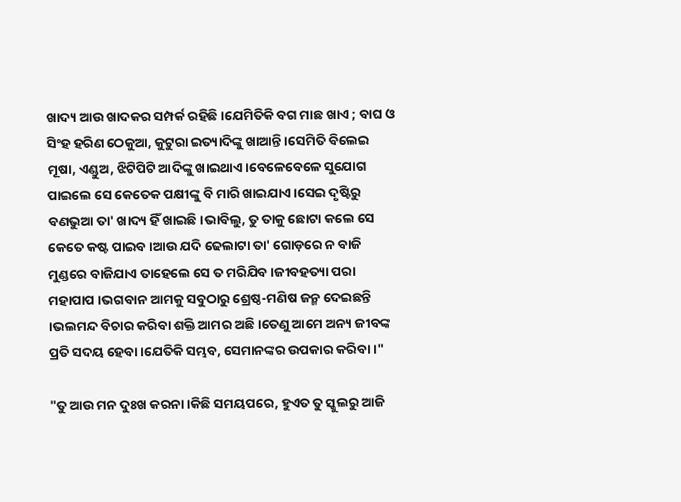ଖାଦ୍ୟ ଆଉ ଖାଦକର ସମ୍ପର୍କ ରହିଛି ।ଯେମିତିକି ବଗ ମାଛ ଖାଏ ; ବାଘ ଓ ସିଂହ ହରିଣ ଠେକୁଆ, କୁଟୁରା ଇତ୍ୟାଦିଙ୍କୁ ଖାଆନ୍ତି ।ସେମିତି ବିଲେଇ ମୂଷା, ଏଣ୍ଡୁଅ, ଝିଟିପିଟି ଆଦିଙ୍କୁ ଖାଇଥାଏ ।ବେଳେବେଳେ ସୁଯୋଗ ପାଇଲେ ସେ କେତେକ ପକ୍ଷୀଙ୍କୁ ବି ମାରି ଖାଇଯାଏ ।ସେଇ ଦୃଷ୍ଟିରୁ ବଣଭୁଆ ତା' ଖାଦ୍ୟ ହିଁ ଖାଇଛି ।ଭାବିଲୁ, ତୁ ତାକୁ ଛୋଟା କଲେ ସେ କେତେ କଷ୍ଟ ପାଇବ ।ଆଉ ଯଦି ଢେଲାଟା ତା' ଗୋଡ଼ରେ ନ ବାଜି ମୁଣ୍ଡରେ ବାଜିଯାଏ ତାହେଲେ ସେ ତ ମରିଯିବ ।ଜୀବହତ୍ୟା ପରା ମହାପାପ ।ଭଗବାନ ଆମକୁ ସବୁଠାରୁ ଶ୍ରେଷ୍ଠ-ମଣିଷ ଜନ୍ମ ଦେଇଛନ୍ତି ।ଭଲମନ୍ଦ ବିଚାର କରିବା ଶକ୍ତି ଆମର ଅଛି ।ତେଣୁ ଆମେ ଅନ୍ୟ ଜୀବଙ୍କ ପ୍ରତି ସଦୟ ହେବା ।ଯେତିକି ସମ୍ଭବ, ସେମାନଙ୍କର ଉପକାର କରିବା ।"

"ତୁ ଆଉ ମନ ଦୁଃଖ କରନା ।କିଛି ସମୟପରେ, ହୁଏତ ତୁ ସ୍କୁଲରୁ ଆଜି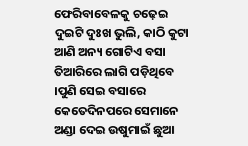ଫେରିବାବେଳକୁ ଚଢ଼େଇ ଦୁଇଟି ଦୁଃଖ ଭୁଲି, କାଠି କୁଟା ଆଣି ଅନ୍ୟ ଗୋଟିଏ ବସା ତିଆରିରେ ଲାଗି ପଡ଼ିଥିବେ ।ପୁଣି ସେଇ ବସାରେ କେତେଦିନପରେ ସେମାନେ ଅଣ୍ଡା ଦେଇ ଉଷୁମାଇଁ ଛୁଆ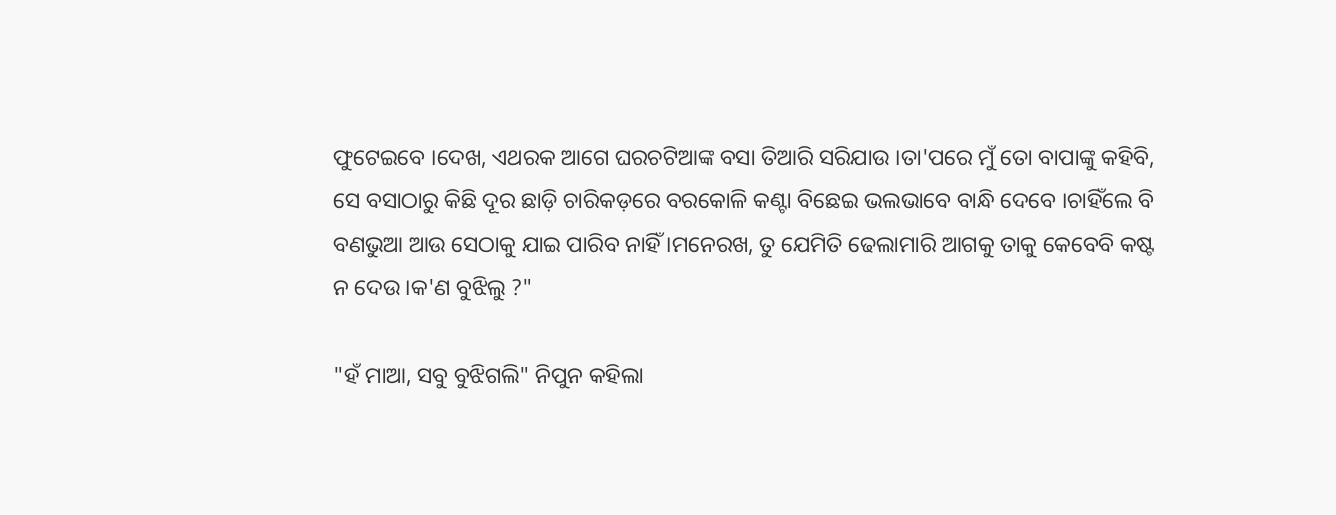ଫୁଟେଇବେ ।ଦେଖ, ଏଥରକ ଆଗେ ଘରଚଟିଆଙ୍କ ବସା ତିଆରି ସରିଯାଉ ।ତା'ପରେ ମୁଁ ତୋ ବାପାଙ୍କୁ କହିବି, ସେ ବସାଠାରୁ କିଛି ଦୂର ଛାଡ଼ି ଚାରିକଡ଼ରେ ବରକୋଳି କଣ୍ଟା ବିଛେଇ ଭଲଭାବେ ବାନ୍ଧି ଦେବେ ।ଚାହିଁଲେ ବି ବଣଭୁଆ ଆଉ ସେଠାକୁ ଯାଇ ପାରିବ ନାହିଁ ।ମନେରଖ, ତୁ ଯେମିତି ଢେଲାମାରି ଆଗକୁ ତାକୁ କେବେବି କଷ୍ଟ ନ ଦେଉ ।କ'ଣ ବୁଝିଲୁ ?"

"ହଁ ମାଆ, ସବୁ ବୁଝିଗଲି" ନିପୁନ କହିଲା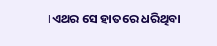।ଏଥର ସେ ହାତରେ ଧରିଥିବା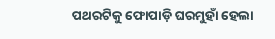ପଥରଟିକୁ ଫୋପାଡ଼ି ଘରମୁହାଁ ହେଲା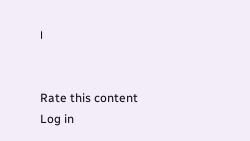।


Rate this content
Log in